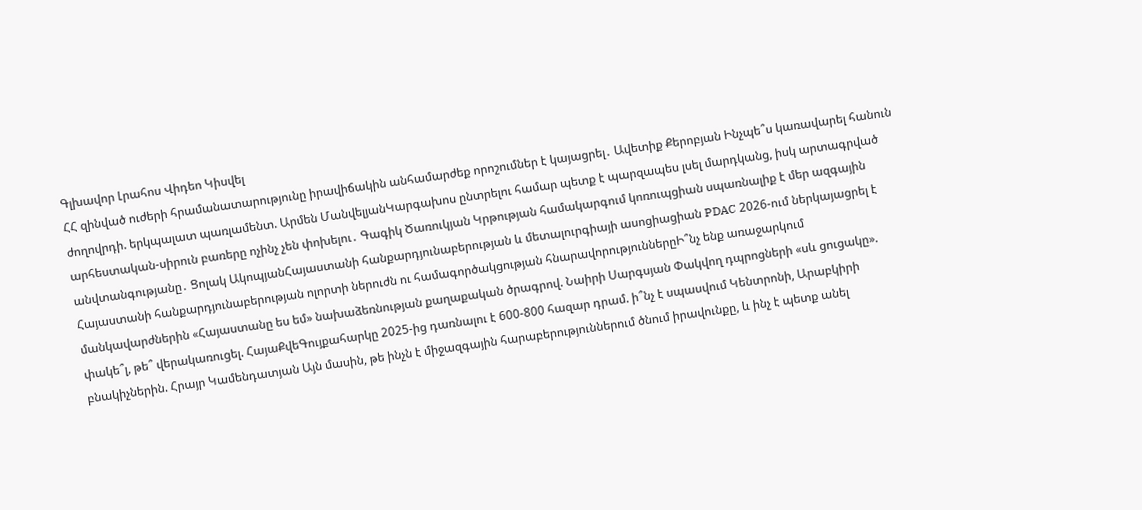Գլխավոր Լրահոս Վիդեո Կիսվել
ՀՀ զինված ուժերի հրամանատարությունը իրավիճակին անհամարժեք որոշումներ է կայացրել․ Ավետիք Քերոբյան Ինչպե՞ս կառավարել հանուն ժողովրդի. երկպալատ պառլամենտ. Արմեն ՄանվելյանԿարգախոս ընտրելու համար պետք է պարզապես լսել մարդկանց, իսկ արտագրված արհեստական-սիրուն բառերը ոչինչ չեն փոխելու․ Գագիկ Ծառուկյան Կրթության համակարգում կոռուպցիան սպառնալիք է մեր ազգային անվտանգությանը․ Ցոլակ ԱկոպյանՀայաստանի հանքարդյունաբերության և մետալուրգիայի ասոցիացիան PDAC 2026-ում ներկայացրել է Հայաստանի հանքարդյունաբերության ոլորտի ներուժն ու համագործակցության հնարավորություններըԻ՞նչ ենք առաջարկում մանկավարժներին «Հայաստանը ես եմ» նախաձեռնության քաղաքական ծրագրով. Նաիրի Սարգսյան Փակվող դպրոցների «սև ցուցակը». փակե՞լ, թե՞ վերակառուցել. ՀայաՔվեԳույքահարկը 2025-ից դառնալու է 600-800 հազար դրամ. ի՞նչ է սպասվում Կենտրոնի, Արաբկիրի բնակիչներին. Հրայր Կամենդատյան Այն մասին, թե ինչն է միջազգային հարաբերություններում ծնում իրավունքը, և ինչ է պետք անել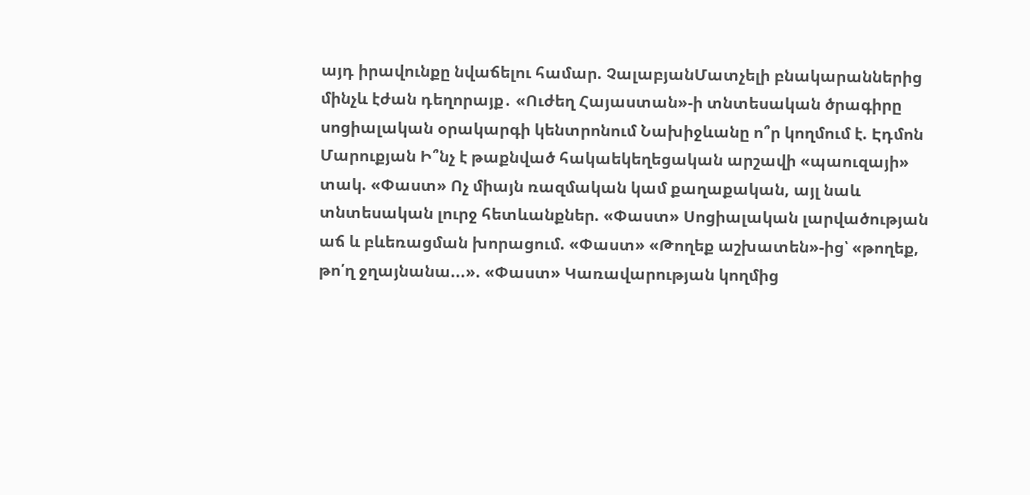այդ իրավունքը նվաճելու համար. ՉալաբյանՄատչելի բնակարաններից մինչև էժան դեղորայք․ «Ուժեղ Հայաստան»-ի տնտեսական ծրագիրը սոցիալական օրակարգի կենտրոնում Նախիջևանը ո՞ր կողմում է. Էդմոն Մարուքյան Ի՞նչ է թաքնված հակաեկեղեցական արշավի «պաուզայի» տակ. «Փաստ» Ոչ միայն ռազմական կամ քաղաքական, այլ նաև տնտեսական լուրջ հետևանքներ. «Փաստ» Սոցիալական լարվածության աճ և բևեռացման խորացում. «Փաստ» «Թողեք աշխատեն»-ից՝ «թողեք, թո՛ղ ջղայնանա...». «Փաստ» Կառավարության կողմից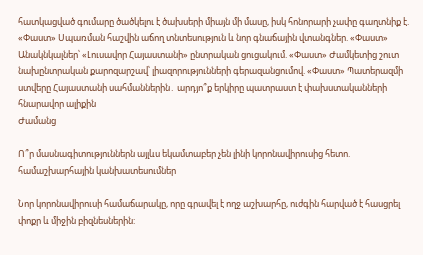հատկացված գումարը ծածկելու է ծախսերի միայն մի մասը, իսկ հոնորարի չափը գաղտնիք է. «Փաստ» Սպառման հաշվին աճող տնտեսություն և նոր գնաճային վտանգներ. «Փաստ» Անակնկալներ՝ «Լուսավոր Հայաստանի» ընտրական ցուցակում. «Փաստ» Ժամկետից շուտ նախընտրական քարոզարշավ՝ լիազորությունների գերազանցումով. «Փաստ» Պատերազմի ստվերը Հայաստանի սահմաններին․ արդյո՞ք երկիրը պատրաստ է փախստականների հնարավոր ալիքին
Ժամանց

Ո՞ր մասնագիտություններն այլևս եկամտաբեր չեն լինի կորոնավիրուսից հետո. համաշխարհային կանխատեսումներ

Նոր կորոնավիրուսի համաճարակը, որը գրավել է ողջ աշխարհը, ուժգին հարված է հասցրել փոքր և միջին բիզնեսներին: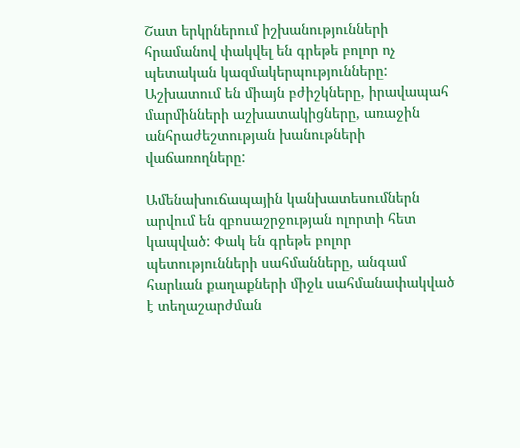Շատ երկրներում իշխանությունների հրամանով փակվել են գրեթե բոլոր ոչ պետական կազմակերպությունները: Աշխատում են միայն բժիշկները, իրավապահ մարմինների աշխատակիցները, առաջին անհրաժեշտության խանութների վաճառողները:

Ամենախուճապային կանխատեսումներն արվում են զբոսաշրջության ոլորտի հետ կապված: Փակ են գրեթե բոլոր պետությունների սահմանները, անգամ հարևան քաղաքների միջև սահմանափակված է տեղաշարժման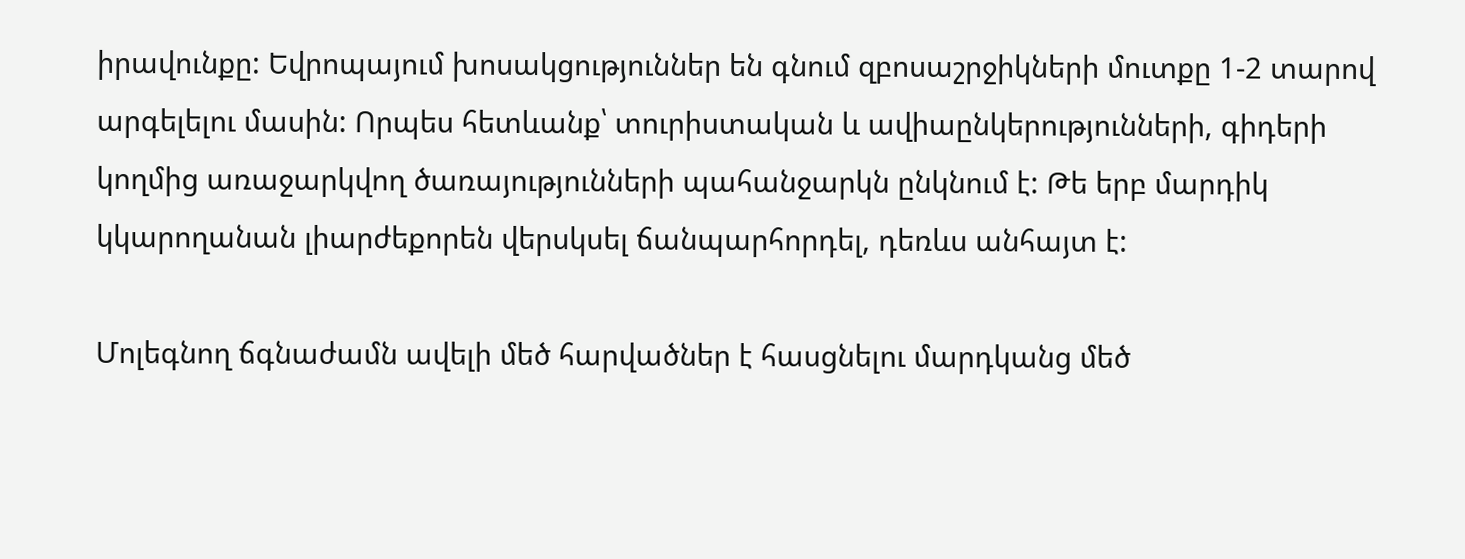իրավունքը: Եվրոպայում խոսակցություններ են գնում զբոսաշրջիկների մուտքը 1-2 տարով արգելելու մասին: Որպես հետևանք՝ տուրիստական և ավիաընկերությունների, գիդերի կողմից առաջարկվող ծառայությունների պահանջարկն ընկնում է: Թե երբ մարդիկ կկարողանան լիարժեքորեն վերսկսել ճանպարհորդել, դեռևս անհայտ է:

Մոլեգնող ճգնաժամն ավելի մեծ հարվածներ է հասցնելու մարդկանց մեծ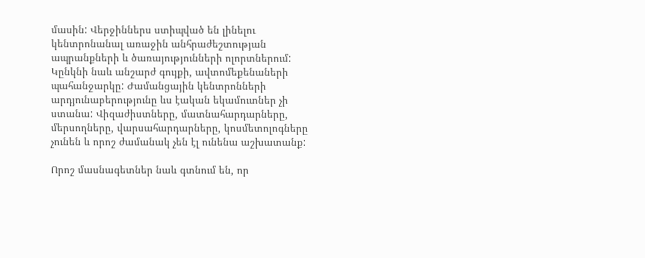մասին: Վերջիններս ստիպված են լինելու կենտրոնանալ առաջին անհրաժեշտության ապրանքների և ծառայությունների ոլորտներում: Կընկնի նաև անշարժ գույքի, ավտոմեքենաների պահանջարկը: Ժամանցային կենտրոնների արդյունաբերությունը ևս էական եկամուտներ չի ստանա: Վիզաժիստները, մատնահարդարները, մերսողները, վարսահարդարները, կոսմետոլոգները չունեն և որոշ ժամանակ չեն էլ ունենա աշխատանք:

Որոշ մասնագետներ նաև գտնում են, որ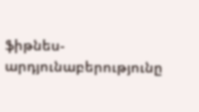ֆիթնես-արդյունաբերությունը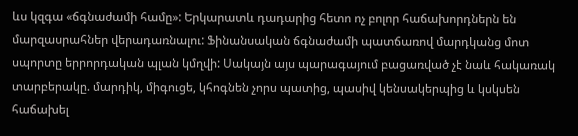ևս կզգա «ճգնաժամի համը»: Երկարատև դադարից հետո ոչ բոլոր հաճախորդներն են մարզասրահներ վերադառնալու: Ֆինանսական ճգնաժամի պատճառով մարդկանց մոտ սպորտը երրորդական պլան կմղվի: Սակայն այս պարագայում բացառված չէ նաև հակառակ տարբերակը. մարդիկ, միգուցե, կհոգնեն չորս պատից, պասիվ կենսակերպից և կսկսեն հաճախել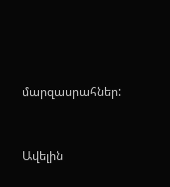մարզասրահներ:



Ավելին